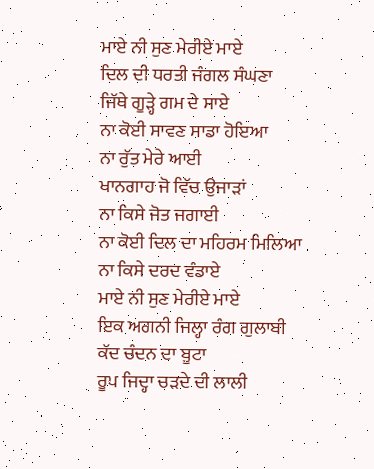ਮਾਏ ਨੀ ਸੁਣ ਮੇਰੀਏ ਮਾਏ
ਦਿਲ ਦੀ ਧਰਤੀ ਜੰਗਲ ਸੰਘਣਾ
ਜਿੱਥੇ ਗੂੜ੍ਹੇ ਗਮ ਦੇ ਸਾਏ
ਨਾ ਕੋਈ ਸਾਵਣ ਸਾਡਾ ਹੋਇਆ
ਨਾ ਰੁੱਤ ਮੇਰੇ ਆਈ
ਖਾਨਗਾਹ ਜੋ ਵਿੱਚ ਉਜਾੜਾਂ
ਨਾ ਕਿਸੇ ਜੋਤ ਜਗਾਈ
ਨਾ ਕੋਈ ਦਿਲ ਦਾ ਮਹਿਰਮ ਮਿਲਿਆ
ਨਾ ਕਿਸੇ ਦਰਦ ਵੰਡਾਏ
ਮਾਏ ਨੀ ਸੁਣ ਮੇਰੀਏ ਮਾਏ
ਇਕ ਅਗਨੀ ਜਿਲ੍ਹਾ ਰੰਗ ਗੁਲਾਬੀ
ਕੱਦ ਚੰਦਨ ਦਾ ਬੂਟਾ
ਰੂਪ ਜਿਦ੍ਹਾ ਚੜਦੇ ਦੀ ਲਾਲੀ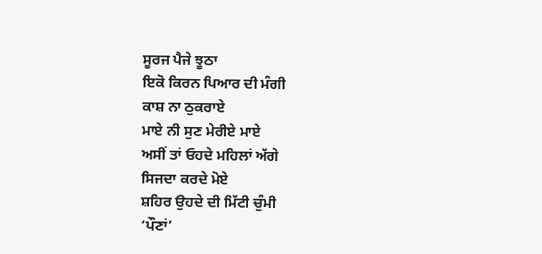ਸੂਰਜ ਪੈਜੇ ਝੂਠਾ
ਇਕੋ ਕਿਰਨ ਪਿਆਰ ਦੀ ਮੰਗੀ
ਕਾਸ਼ ਨਾ ਠੁਕਰਾਏ
ਮਾਏ ਨੀ ਸੁਣ ਮੇਰੀਏ ਮਾਏ
ਅਸੀਂ ਤਾਂ ਓਹਦੇ ਮਹਿਲਾਂ ਅੱਗੇ
ਸਿਜਦਾ ਕਰਦੇ ਮੋਏ
ਸ਼ਹਿਰ ਉਹਦੇ ਦੀ ਮਿੱਟੀ ਚੁੰਮੀ
‘ਪੌਣਾਂ’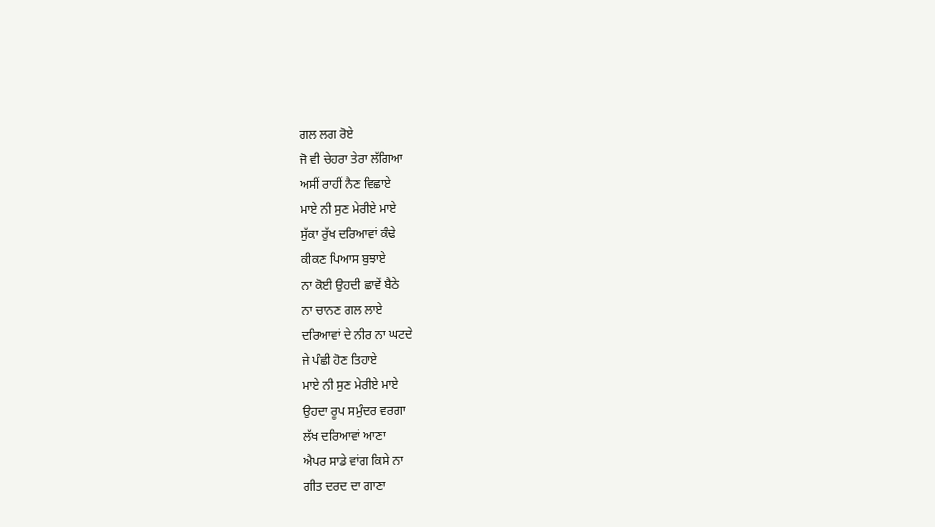ਗਲ ਲਗ ਰੋਏ
ਜੋ ਵੀ ਚੇਹਰਾ ਤੇਰਾ ਲੱਗਿਆ
ਅਸੀਂ ਰਾਹੀਂ ਨੈਣ ਵਿਛਾਏ
ਮਾਏ ਨੀ ਸੁਣ ਮੇਰੀਏ ਮਾਏ
ਸੁੱਕਾ ਰੁੱਖ ਦਰਿਆਵਾਂ ਕੰਢੇ
ਕੀਕਣ ਪਿਆਸ ਬੁਝਾਏ
ਨਾ ਕੋਈ ਉਹਦੀ ਛਾਵੇਂ ਬੈਠੇ
ਨਾ ਚਾਨਣ ਗਲ ਲਾਏ
ਦਰਿਆਵਾਂ ਦੇ ਨੀਰ ਨਾ ਘਟਦੇ
ਜੇ ਪੰਛੀ ਹੋਣ ਤਿਹਾਏ
ਮਾਏ ਨੀ ਸੁਣ ਮੇਰੀਏ ਮਾਏ
ਉਹਦਾ ਰੂਪ ਸਮੁੰਦਰ ਵਰਗਾ
ਲੱਖ ਦਰਿਆਵਾਂ ਆਣਾ
ਐਪਰ ਸਾਡੇ ਵਾਂਗ ਕਿਸੇ ਨਾ
ਗੀਤ ਦਰਦ ਦਾ ਗਾਣਾ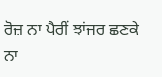ਰੋਜ਼ ਨਾ ਪੈਰੀਂ ਝਾਂਜਰ ਛਣਕੇ
ਨਾ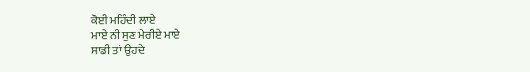ਕੋਈ ਮਹਿੰਦੀ ਲਾਏ
ਮਾਏ ਨੀ ਸੁਣ ਮੇਰੀਏ ਮਾਏ
ਸਾਡੀ ਤਾਂ ਉਹਦੇ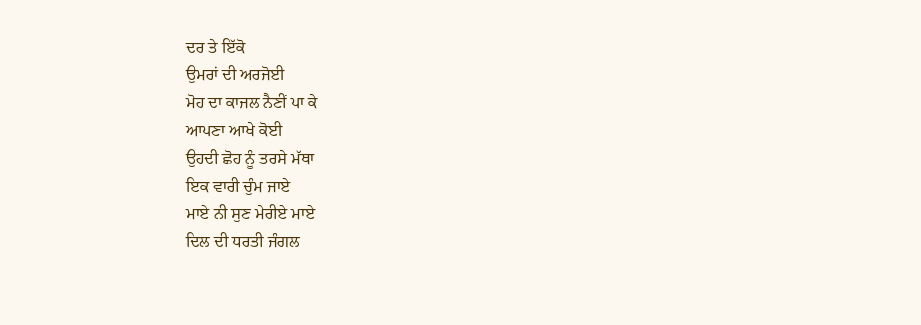ਦਰ ਤੇ ਇੱਕੋ
ਉਮਰਾਂ ਦੀ ਅਰਜੋਈ
ਮੋਹ ਦਾ ਕਾਜਲ ਨੈਣੀਂ ਪਾ ਕੇ
ਆਪਣਾ ਆਖੇ ਕੋਈ
ਉਹਦੀ ਛੋਹ ਨੂੰ ਤਰਸੇ ਮੱਥਾ
ਇਕ ਵਾਰੀ ਚੁੰਮ ਜਾਏ
ਮਾਏ ਨੀ ਸੁਣ ਮੇਰੀਏ ਮਾਏ
ਦਿਲ ਦੀ ਧਰਤੀ ਜੰਗਲ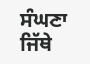ਸੰਘਣਾ
ਜਿੱਥੇ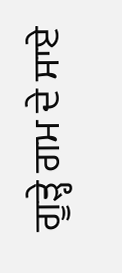ਗੂੜ੍ਹੇ ਗਮ ਦੇ ਸਾਏ